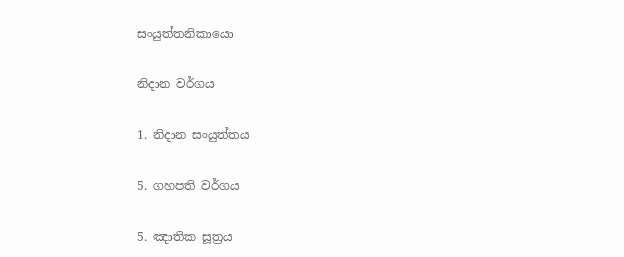සංයුත්තනිකායො

නිදාන වර්ගය

1. නිදාන සංයුත්තය

5. ගහපති වර්ගය

5. ඤාතික සූත්‍රය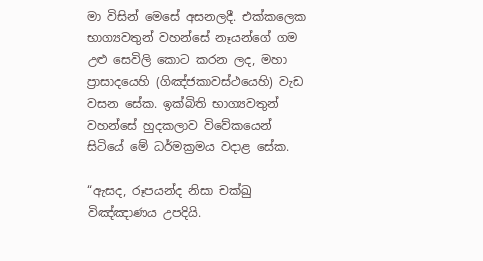මා විසින් මෙසේ අසනලදී. එක්කලෙක භාග්‍යවතුන් වහන්සේ නෑයන්ගේ ගම උළු සෙවිලි කොට කරන ලද, මහා ප්‍රාසාදයෙහි (ගිඤ්ජකාවස්ථයෙහි) වැඩ වසන සේක. ඉක්බිති භාග්‍යවතුන් වහන්සේ හුදකලාව විවේකයෙන් සිටියේ මේ ධර්මක්‍රමය වදාළ සේක.

“ඇසද, රූපයන්ද නිසා චක්ඛු විඤ්ඤාණය උපදියි.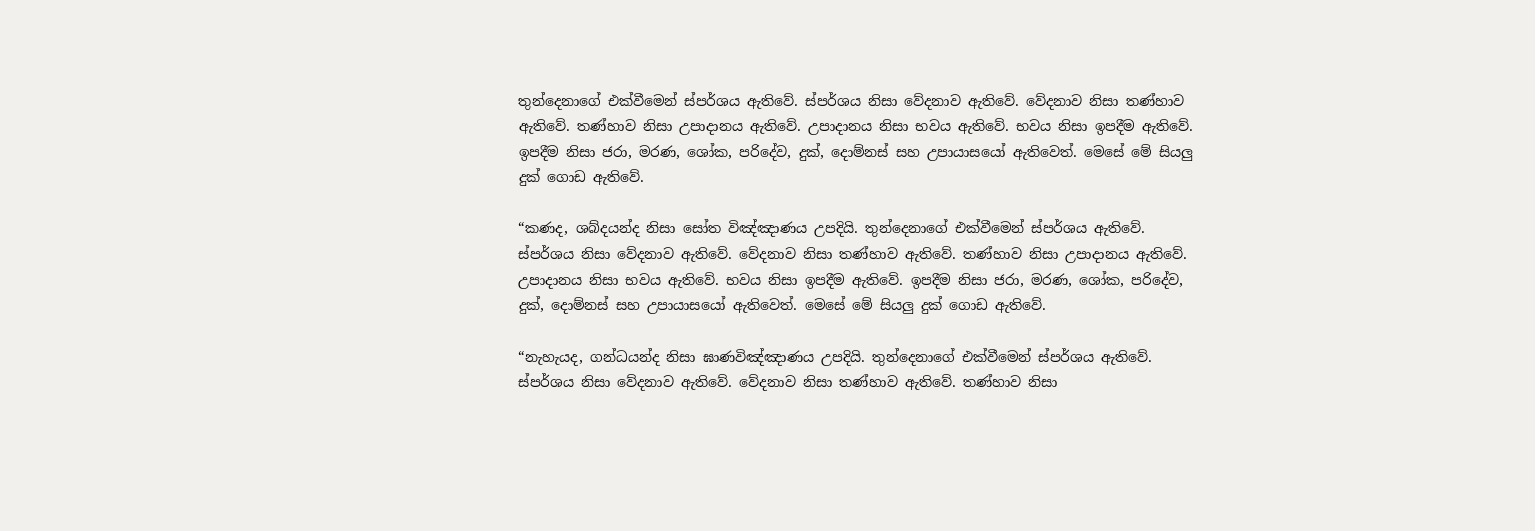තුන්දෙනාගේ එක්වීමෙන් ස්පර්ශය ඇතිවේ. ස්පර්ශය නිසා වේදනාව ඇතිවේ. වේදනාව නිසා තණ්හාව ඇතිවේ. තණ්හාව නිසා උපාදානය ඇතිවේ. උපාදානය නිසා භවය ඇතිවේ. භවය නිසා ඉපදීම ඇතිවේ. ඉපදීම නිසා ජරා, මරණ, ශෝක, පරිදේව, දුක්, දොම්නස් සහ උපායාසයෝ ඇතිවෙත්. මෙසේ මේ සියලු දුක් ගොඩ ඇතිවේ.

“කණද, ශබ්දයන්ද නිසා සෝත විඤ්ඤාණය උපදියි. තුන්දෙනාගේ එක්වීමෙන් ස්පර්ශය ඇතිවේ. ස්පර්ශය නිසා වේදනාව ඇතිවේ. වේදනාව නිසා තණ්හාව ඇතිවේ. තණ්හාව නිසා උපාදානය ඇතිවේ. උපාදානය නිසා භවය ඇතිවේ. භවය නිසා ඉපදීම ඇතිවේ. ඉපදීම නිසා ජරා, මරණ, ශෝක, පරිදේව, දුක්, දොම්නස් සහ උපායාසයෝ ඇතිවෙත්. මෙසේ මේ සියලු දුක් ගොඩ ඇතිවේ.

“නැහැයද, ගන්ධයන්ද නිසා ඝාණවිඤ්ඤාණය උපදියි. තුන්දෙනාගේ එක්වීමෙන් ස්පර්ශය ඇතිවේ. ස්පර්ශය නිසා වේදනාව ඇතිවේ. වේදනාව නිසා තණ්හාව ඇතිවේ. තණ්හාව නිසා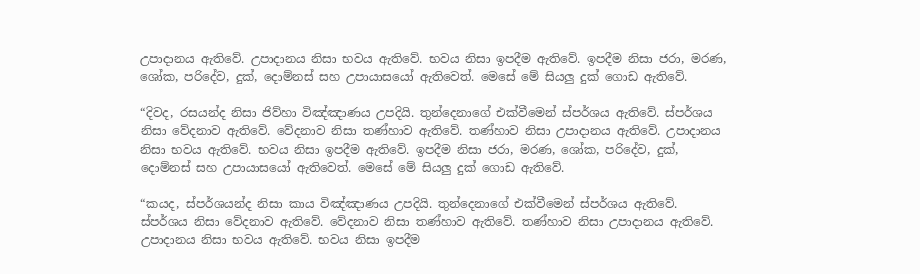උපාදානය ඇතිවේ. උපාදානය නිසා භවය ඇතිවේ. භවය නිසා ඉපදීම ඇතිවේ. ඉපදීම නිසා ජරා, මරණ, ශෝක, පරිදේව, දුක්, දොම්නස් සහ උපායාසයෝ ඇතිවෙත්. මෙසේ මේ සියලු දුක් ගොඩ ඇතිවේ.

“දිවද, රසයන්ද නිසා ජිව්හා විඤ්ඤාණය උපදියි. තුන්දෙනාගේ එක්වීමෙන් ස්පර්ශය ඇතිවේ. ස්පර්ශය නිසා වේදනාව ඇතිවේ. වේදනාව නිසා තණ්හාව ඇතිවේ. තණ්හාව නිසා උපාදානය ඇතිවේ. උපාදානය නිසා භවය ඇතිවේ. භවය නිසා ඉපදීම ඇතිවේ. ඉපදීම නිසා ජරා, මරණ, ශෝක, පරිදේව, දුක්, දොම්නස් සහ උපායාසයෝ ඇතිවෙත්. මෙසේ මේ සියලු දුක් ගොඩ ඇතිවේ.

“කයද, ස්පර්ශයන්ද නිසා කාය විඤ්ඤාණය උපදියි. තුන්දෙනාගේ එක්වීමෙන් ස්පර්ශය ඇතිවේ. ස්පර්ශය නිසා වේදනාව ඇතිවේ. වේදනාව නිසා තණ්හාව ඇතිවේ. තණ්හාව නිසා උපාදානය ඇතිවේ. උපාදානය නිසා භවය ඇතිවේ. භවය නිසා ඉපදීම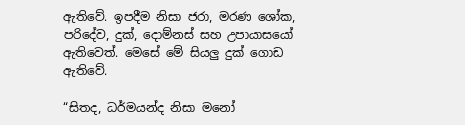ඇතිවේ. ඉපදීම නිසා ජරා, මරණ ශෝක, පරිදේව, දුක්, දොම්නස් සහ උපායාසයෝ ඇතිවෙත්. මෙසේ මේ සියලු දුක් ගොඩ ඇතිවේ.

“සිතද, ධර්මයන්ද නිසා මනෝ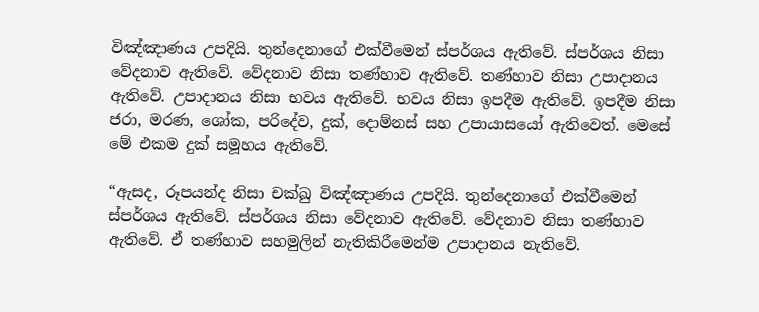විඤ්ඤාණය උපදියි. තුන්දෙනාගේ එක්වීමෙන් ස්පර්ශය ඇතිවේ. ස්පර්ශය නිසා වේදනාව ඇතිවේ. වේදනාව නිසා තණ්හාව ඇතිවේ. තණ්හාව නිසා උපාදානය ඇතිවේ. උපාදානය නිසා භවය ඇතිවේ. භවය නිසා ඉපදීම ඇතිවේ. ඉපදීම නිසා ජරා, මරණ, ශෝක, පරිදේව, දුක්, දොම්නස් සහ උපායාසයෝ ඇතිවෙත්. මෙසේ මේ එකම දුක් සමූහය ඇතිවේ.

“ඇසද, රූපයන්ද නිසා චක්ඛු විඤ්ඤාණය උපදියි. තුන්දෙනාගේ එක්වීමෙන් ස්පර්ශය ඇතිවේ. ස්පර්ශය නිසා වේදනාව ඇතිවේ. වේදනාව නිසා තණ්හාව ඇතිවේ. ඒ තණ්හාව සහමුලින් නැතිකිරීමෙන්ම උපාදානය නැතිවේ.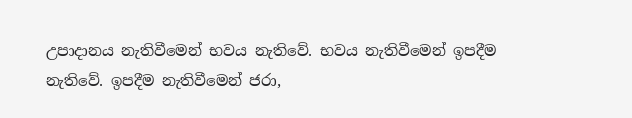උපාදානය නැතිවීමෙන් භවය නැතිවේ. භවය නැතිවීමෙන් ඉපදීම නැතිවේ. ඉපදීම නැතිවීමෙන් ජරා,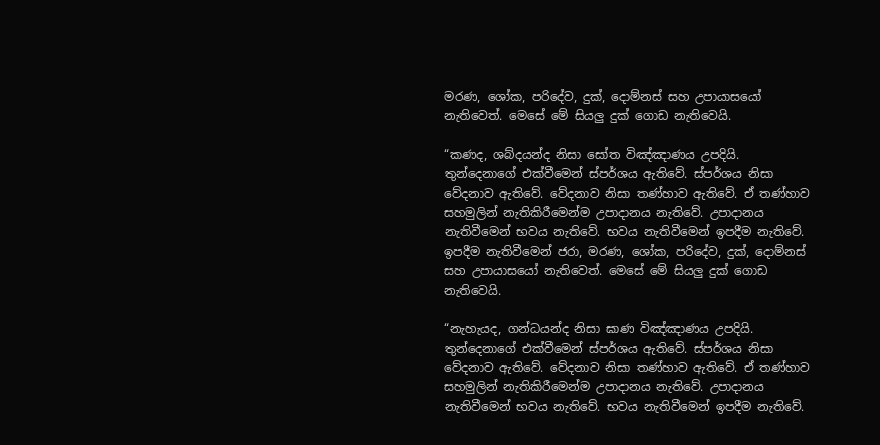මරණ, ශෝක, පරිදේව, දුක්, දොම්නස් සහ උපායාසයෝ නැතිවෙත්. මෙසේ මේ සියලු දුක් ගොඩ නැතිවෙයි.

“කණද, ශබ්දයන්ද නිසා සෝත විඤ්ඤාණය උපදියි. තුන්දෙනාගේ එක්වීමෙන් ස්පර්ශය ඇතිවේ. ස්පර්ශය නිසා වේදනාව ඇතිවේ. වේදනාව නිසා තණ්හාව ඇතිවේ. ඒ තණ්හාව සහමුලින් නැතිකිරීමෙන්ම උපාදානය නැතිවේ. උපාදානය නැතිවීමෙන් භවය නැතිවේ. භවය නැතිවීමෙන් ඉපදීම නැතිවේ. ඉපදීම නැතිවීමෙන් ජරා, මරණ, ශෝක, පරිදේව, දුක්, දොම්නස් සහ උපායාසයෝ නැතිවෙත්. මෙසේ මේ සියලු දුක් ගොඩ නැතිවෙයි.

“නැහැයද, ගන්ධයන්ද නිසා ඝාණ විඤ්ඤාණය උපදියි. තුන්දෙනාගේ එක්වීමෙන් ස්පර්ශය ඇතිවේ. ස්පර්ශය නිසා වේදනාව ඇතිවේ. වේදනාව නිසා තණ්හාව ඇතිවේ. ඒ තණ්හාව සහමුලින් නැතිකිරීමෙන්ම උපාදානය නැතිවේ. උපාදානය නැතිවීමෙන් භවය නැතිවේ. භවය නැතිවීමෙන් ඉපදීම නැතිවේ.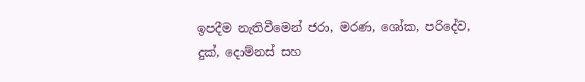ඉපදීම නැතිවීමෙන් ජරා, මරණ, ශෝක, පරිදේව, දුක්, දොම්නස් සහ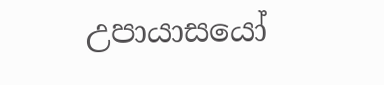උපායාසයෝ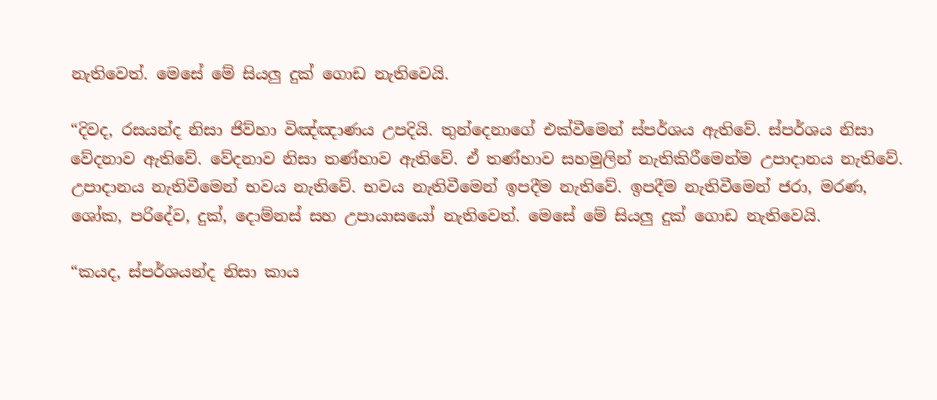නැතිවෙත්. මෙසේ මේ සියලු දුක් ගොඩ නැතිවෙයි.

“දිවද, රසයන්ද නිසා ජිව්හා විඤ්ඤාණය උපදියි. තුන්දෙනාගේ එක්වීමෙන් ස්පර්ශය ඇතිවේ. ස්පර්ශය නිසා වේදනාව ඇතිවේ. වේදනාව නිසා තණ්හාව ඇතිවේ. ඒ තණ්හාව සහමුලින් නැතිකිරීමෙන්ම උපාදානය නැතිවේ. උපාදානය නැතිවීමෙන් භවය නැතිවේ. භවය නැතිවීමෙන් ඉපදීම නැතිවේ. ඉපදීම නැතිවීමෙන් ජරා, මරණ, ශෝක, පරිදේව, දුක්, දොම්නස් සහ උපායාසයෝ නැතිවෙත්. මෙසේ මේ සියලු දුක් ගොඩ නැතිවෙයි.

“කයද, ස්පර්ශයන්ද නිසා කාය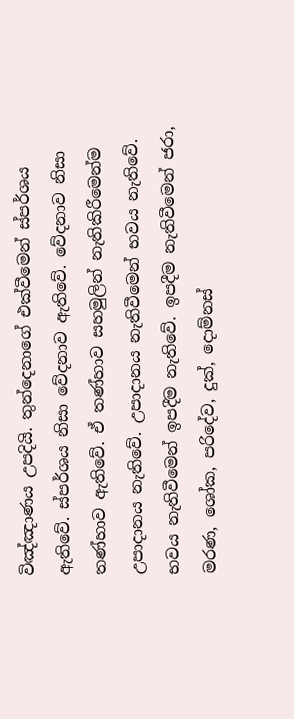විඤ්ඤාණය උපදියි. තුන්දෙනාගේ එක්වීමෙන් ස්පර්ශය ඇතිවේ. ස්පර්ශය නිසා වේදනාව ඇතිවේ. වේදනාව නිසා තණ්හාව ඇතිවේ. ඒ තණ්හාව සහමුලින් නැතිකිරීමෙන්ම උපාදානය නැතිවේ. උපාදානය නැතිවීමෙන් භවය නැතිවේ. භවය නැතිවීමෙන් ඉපදීම නැතිවේ. ඉපදීම නැතිවීමෙන් ජරා, මරණ, ශෝක, පරිදේව, දුක්, දොම්නස්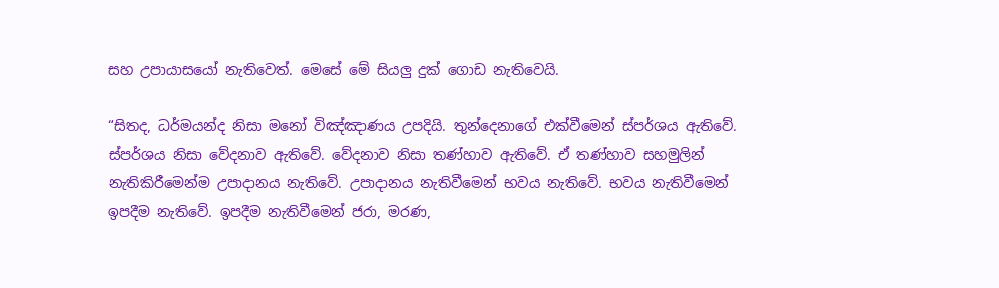සහ උපායාසයෝ නැතිවෙත්. මෙසේ මේ සියලු දුක් ගොඩ නැතිවෙයි.

“සිතද, ධර්මයන්ද නිසා මනෝ විඤ්ඤාණය උපදියි. තුන්දෙනාගේ එක්වීමෙන් ස්පර්ශය ඇතිවේ. ස්පර්ශය නිසා වේදනාව ඇතිවේ. වේදනාව නිසා තණ්හාව ඇතිවේ. ඒ තණ්හාව සහමුලින් නැතිකිරීමෙන්ම උපාදානය නැතිවේ. උපාදානය නැතිවීමෙන් භවය නැතිවේ. භවය නැතිවීමෙන් ඉපදීම නැතිවේ. ඉපදීම නැතිවීමෙන් ජරා, මරණ,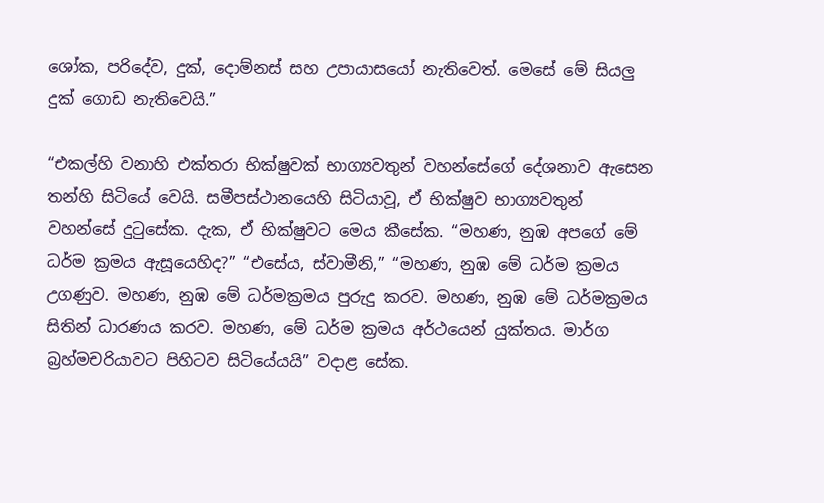ශෝක, පරිදේව, දුක්, දොම්නස් සහ උපායාසයෝ නැතිවෙත්. මෙසේ මේ සියලු දුක් ගොඩ නැතිවෙයි.”

“එකල්හි වනාහි එක්තරා භික්ෂුවක් භාග්‍යවතුන් වහන්සේගේ දේශනාව ඇසෙන තන්හි සිටියේ වෙයි. සමීපස්ථානයෙහි සිටියාවූ, ඒ භික්ෂුව භාග්‍යවතුන් වහන්සේ දුටුසේක. දැක, ඒ භික්ෂුවට මෙය කීසේක. “මහණ, නුඹ අපගේ මේ ධර්ම ක්‍රමය ඇසූයෙහිද?” “එසේය, ස්වාමීනි,” “මහණ, නුඹ මේ ධර්ම ක්‍රමය උගණුව. මහණ, නුඹ මේ ධර්මක්‍රමය පුරුදු කරව. මහණ, නුඹ මේ ධර්මක්‍රමය සිතින් ධාරණය කරව. මහණ, මේ ධර්ම ක්‍රමය අර්ථයෙන් යුක්තය. මාර්ග බ්‍රහ්මචරියාවට පිහිටව සිටියේයයි” වදාළ සේක.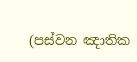(පස්වන ඤාතික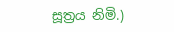සූත්‍රය නිමි.)